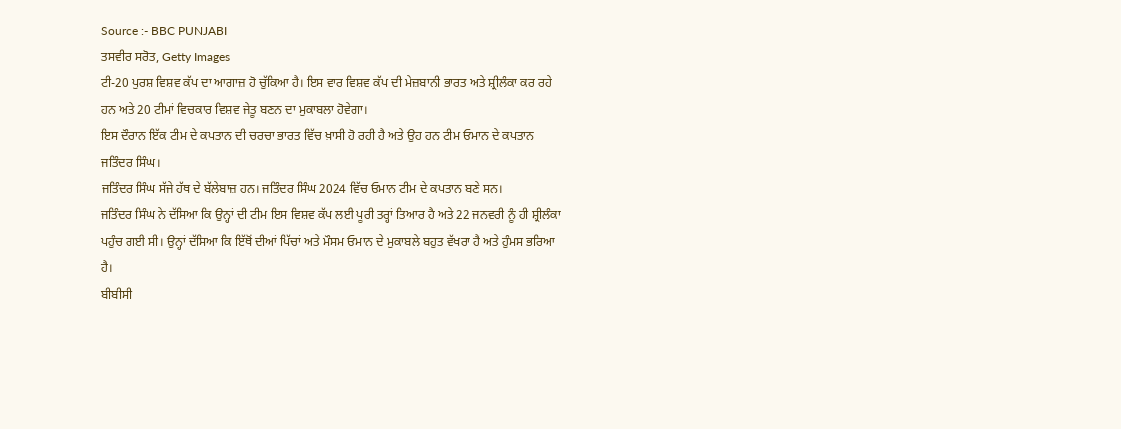Source :- BBC PUNJABI
ਤਸਵੀਰ ਸਰੋਤ, Getty Images
ਟੀ-20 ਪੁਰਸ਼ ਵਿਸ਼ਵ ਕੱਪ ਦਾ ਆਗਾਜ਼ ਹੋ ਚੁੱਕਿਆ ਹੈ। ਇਸ ਵਾਰ ਵਿਸ਼ਵ ਕੱਪ ਦੀ ਮੇਜ਼ਬਾਨੀ ਭਾਰਤ ਅਤੇ ਸ਼੍ਰੀਲੰਕਾ ਕਰ ਰਹੇ ਹਨ ਅਤੇ 20 ਟੀਮਾਂ ਵਿਚਕਾਰ ਵਿਸ਼ਵ ਜੇਤੂ ਬਣਨ ਦਾ ਮੁਕਾਬਲਾ ਹੋਵੇਗਾ।
ਇਸ ਦੌਰਾਨ ਇੱਕ ਟੀਮ ਦੇ ਕਪਤਾਨ ਦੀ ਚਰਚਾ ਭਾਰਤ ਵਿੱਚ ਖ਼ਾਸੀ ਹੋ ਰਹੀ ਹੈ ਅਤੇ ਉਹ ਹਨ ਟੀਮ ਓਮਾਨ ਦੇ ਕਪਤਾਨ ਜਤਿੰਦਰ ਸਿੰਘ।
ਜਤਿੰਦਰ ਸਿੰਘ ਸੱਜੇ ਹੱਥ ਦੇ ਬੱਲੇਬਾਜ਼ ਹਨ। ਜਤਿੰਦਰ ਸਿੰਘ 2024 ਵਿੱਚ ਓਮਾਨ ਟੀਮ ਦੇ ਕਪਤਾਨ ਬਣੇ ਸਨ।
ਜਤਿੰਦਰ ਸਿੰਘ ਨੇ ਦੱਸਿਆ ਕਿ ਉਨ੍ਹਾਂ ਦੀ ਟੀਮ ਇਸ ਵਿਸ਼ਵ ਕੱਪ ਲਈ ਪੂਰੀ ਤਰ੍ਹਾਂ ਤਿਆਰ ਹੈ ਅਤੇ 22 ਜਨਵਰੀ ਨੂੰ ਹੀ ਸ਼੍ਰੀਲੰਕਾ ਪਹੁੰਚ ਗਈ ਸੀ। ਉਨ੍ਹਾਂ ਦੱਸਿਆ ਕਿ ਇੱਥੋਂ ਦੀਆਂ ਪਿੱਚਾਂ ਅਤੇ ਮੌਸਮ ਓਮਾਨ ਦੇ ਮੁਕਾਬਲੇ ਬਹੁਤ ਵੱਖਰਾ ਹੈ ਅਤੇ ਹੁੰਮਸ ਭਰਿਆ ਹੈ।
ਬੀਬੀਸੀ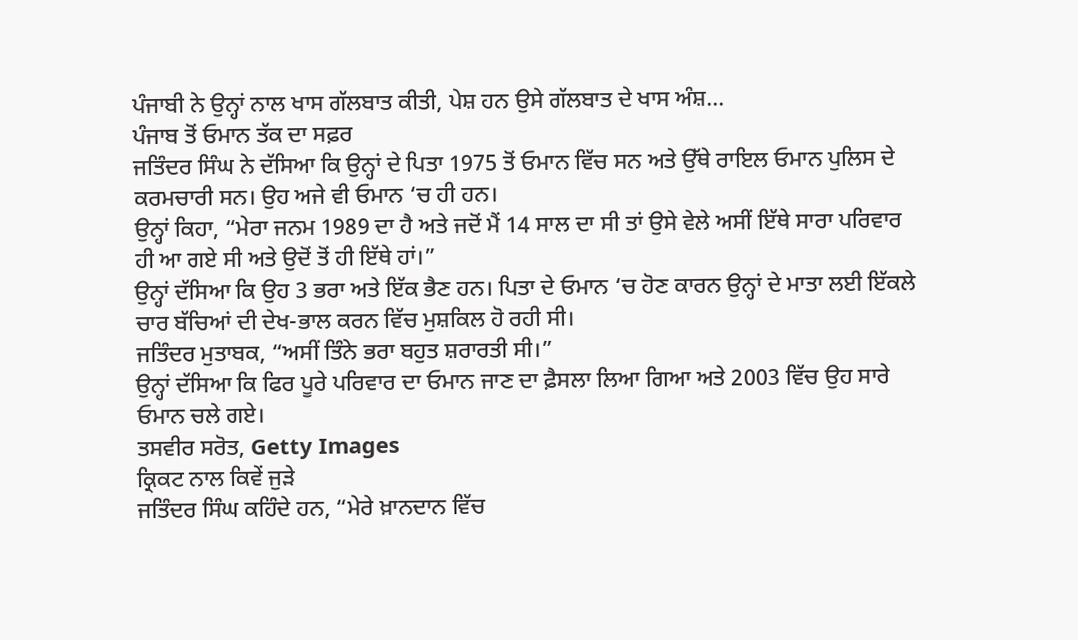ਪੰਜਾਬੀ ਨੇ ਉਨ੍ਹਾਂ ਨਾਲ ਖਾਸ ਗੱਲਬਾਤ ਕੀਤੀ, ਪੇਸ਼ ਹਨ ਉਸੇ ਗੱਲਬਾਤ ਦੇ ਖਾਸ ਅੰਸ਼…
ਪੰਜਾਬ ਤੋਂ ਓਮਾਨ ਤੱਕ ਦਾ ਸਫ਼ਰ
ਜਤਿੰਦਰ ਸਿੰਘ ਨੇ ਦੱਸਿਆ ਕਿ ਉਨ੍ਹਾਂ ਦੇ ਪਿਤਾ 1975 ਤੋਂ ਓਮਾਨ ਵਿੱਚ ਸਨ ਅਤੇ ਉੱਥੇ ਰਾਇਲ ਓਮਾਨ ਪੁਲਿਸ ਦੇ ਕਰਮਚਾਰੀ ਸਨ। ਉਹ ਅਜੇ ਵੀ ਓਮਾਨ ‘ਚ ਹੀ ਹਨ।
ਉਨ੍ਹਾਂ ਕਿਹਾ, “ਮੇਰਾ ਜਨਮ 1989 ਦਾ ਹੈ ਅਤੇ ਜਦੋਂ ਮੈਂ 14 ਸਾਲ ਦਾ ਸੀ ਤਾਂ ਉਸੇ ਵੇਲੇ ਅਸੀਂ ਇੱਥੇ ਸਾਰਾ ਪਰਿਵਾਰ ਹੀ ਆ ਗਏ ਸੀ ਅਤੇ ਉਦੋਂ ਤੋਂ ਹੀ ਇੱਥੇ ਹਾਂ।”
ਉਨ੍ਹਾਂ ਦੱਸਿਆ ਕਿ ਉਹ 3 ਭਰਾ ਅਤੇ ਇੱਕ ਭੈਣ ਹਨ। ਪਿਤਾ ਦੇ ਓਮਾਨ ‘ਚ ਹੋਣ ਕਾਰਨ ਉਨ੍ਹਾਂ ਦੇ ਮਾਤਾ ਲਈ ਇੱਕਲੇ ਚਾਰ ਬੱਚਿਆਂ ਦੀ ਦੇਖ-ਭਾਲ ਕਰਨ ਵਿੱਚ ਮੁਸ਼ਕਿਲ ਹੋ ਰਹੀ ਸੀ।
ਜਤਿੰਦਰ ਮੁਤਾਬਕ, “ਅਸੀਂ ਤਿੰਨੇ ਭਰਾ ਬਹੁਤ ਸ਼ਰਾਰਤੀ ਸੀ।”
ਉਨ੍ਹਾਂ ਦੱਸਿਆ ਕਿ ਫਿਰ ਪੂਰੇ ਪਰਿਵਾਰ ਦਾ ਓਮਾਨ ਜਾਣ ਦਾ ਫ਼ੈਸਲਾ ਲਿਆ ਗਿਆ ਅਤੇ 2003 ਵਿੱਚ ਉਹ ਸਾਰੇ ਓਮਾਨ ਚਲੇ ਗਏ।
ਤਸਵੀਰ ਸਰੋਤ, Getty Images
ਕ੍ਰਿਕਟ ਨਾਲ ਕਿਵੇਂ ਜੁੜੇ
ਜਤਿੰਦਰ ਸਿੰਘ ਕਹਿੰਦੇ ਹਨ, “ਮੇਰੇ ਖ਼ਾਨਦਾਨ ਵਿੱਚ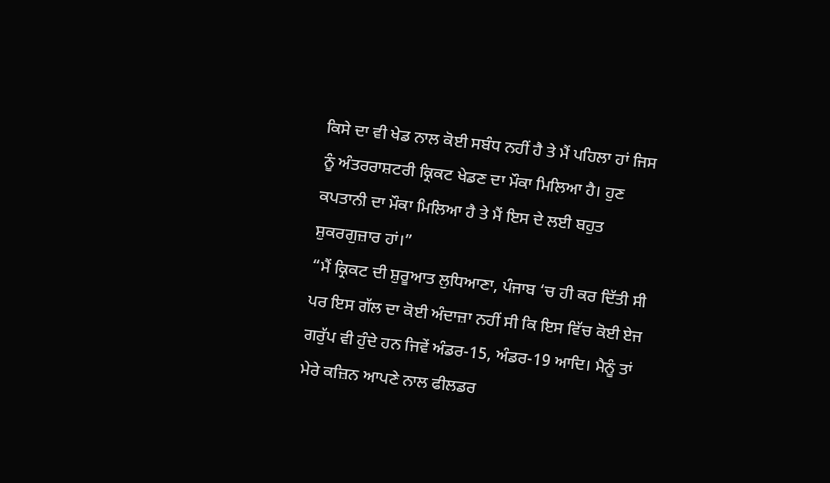ਕਿਸੇ ਦਾ ਵੀ ਖੇਡ ਨਾਲ ਕੋਈ ਸਬੰਧ ਨਹੀਂ ਹੈ ਤੇ ਮੈਂ ਪਹਿਲਾ ਹਾਂ ਜਿਸ ਨੂੰ ਅੰਤਰਰਾਸ਼ਟਰੀ ਕ੍ਰਿਕਟ ਖੇਡਣ ਦਾ ਮੌਕਾ ਮਿਲਿਆ ਹੈ। ਹੁਣ ਕਪਤਾਨੀ ਦਾ ਮੌਕਾ ਮਿਲਿਆ ਹੈ ਤੇ ਮੈਂ ਇਸ ਦੇ ਲਈ ਬਹੁਤ ਸ਼ੁਕਰਗੁਜ਼ਾਰ ਹਾਂ।”
“ਮੈਂ ਕ੍ਰਿਕਟ ਦੀ ਸ਼ੁਰੂਆਤ ਲੁਧਿਆਣਾ, ਪੰਜਾਬ ‘ਚ ਹੀ ਕਰ ਦਿੱਤੀ ਸੀ ਪਰ ਇਸ ਗੱਲ ਦਾ ਕੋਈ ਅੰਦਾਜ਼ਾ ਨਹੀਂ ਸੀ ਕਿ ਇਸ ਵਿੱਚ ਕੋਈ ਏਜ ਗਰੁੱਪ ਵੀ ਹੁੰਦੇ ਹਨ ਜਿਵੇਂ ਅੰਡਰ-15, ਅੰਡਰ-19 ਆਦਿ। ਮੈਨੂੰ ਤਾਂ ਮੇਰੇ ਕਜ਼ਿਨ ਆਪਣੇ ਨਾਲ ਫੀਲਡਰ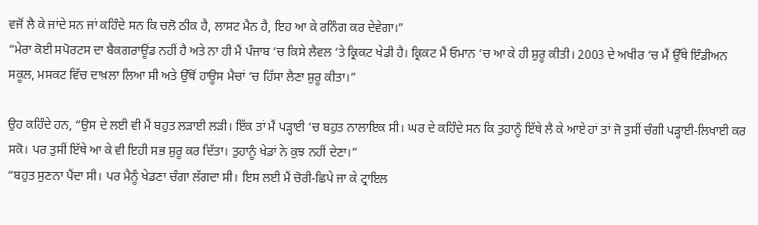ਵਜੋਂ ਲੈ ਕੇ ਜਾਂਦੇ ਸਨ ਜਾਂ ਕਹਿੰਦੇ ਸਨ ਕਿ ਚਲੋ ਠੀਕ ਹੈ, ਲਾਸਟ ਮੈਨ ਹੈ, ਇਹ ਆ ਕੇ ਰਨਿੰਗ ਕਰ ਦੇਵੇਗਾ।”
“ਮੇਰਾ ਕੋਈ ਸਪੋਰਟਸ ਦਾ ਬੈਕਗਰਾਊਂਡ ਨਹੀਂ ਹੈ ਅਤੇ ਨਾ ਹੀ ਮੈਂ ਪੰਜਾਬ ‘ਚ ਕਿਸੇ ਲੈਵਲ ‘ਤੇ ਕ੍ਰਿਕਟ ਖੇਡੀ ਹੈ। ਕ੍ਰਿਕਟ ਮੈਂ ਓਮਾਨ ‘ਚ ਆ ਕੇ ਹੀ ਸ਼ੁਰੂ ਕੀਤੀ। 2003 ਦੇ ਅਖੀਰ ‘ਚ ਮੈਂ ਉੱਥੇ ਇੰਡੀਅਨ ਸਕੂਲ, ਮਸਕਟ ਵਿੱਚ ਦਾਖ਼ਲਾ ਲਿਆ ਸੀ ਅਤੇ ਉੱਥੋਂ ਹਾਊਸ ਮੈਚਾਂ ‘ਚ ਹਿੱਸਾ ਲੈਣਾ ਸ਼ੁਰੂ ਕੀਤਾ।”

ਉਹ ਕਹਿੰਦੇ ਹਨ, “ਉਸ ਦੇ ਲਈ ਵੀ ਮੈਂ ਬਹੁਤ ਲੜਾਈ ਲੜੀ। ਇੱਕ ਤਾਂ ਮੈਂ ਪੜ੍ਹਾਈ ‘ਚ ਬਹੁਤ ਨਾਲਾਇਕ ਸੀ। ਘਰ ਦੇ ਕਹਿੰਦੇ ਸਨ ਕਿ ਤੁਹਾਨੂੰ ਇੱਥੇ ਲੈ ਕੇ ਆਏ ਹਾਂ ਤਾਂ ਜੋ ਤੁਸੀਂ ਚੰਗੀ ਪੜ੍ਹਾਈ-ਲਿਖਾਈ ਕਰ ਸਕੋ। ਪਰ ਤੁਸੀਂ ਇੱਥੇ ਆ ਕੇ ਵੀ ਇਹੀ ਸਭ ਸ਼ੁਰੂ ਕਰ ਦਿੱਤਾ। ਤੁਹਾਨੂੰ ਖੇਡਾਂ ਨੇ ਕੁਝ ਨਹੀਂ ਦੇਣਾ।”
“ਬਹੁਤ ਸੁਣਨਾ ਪੈਂਦਾ ਸੀ। ਪਰ ਮੈਨੂੰ ਖੇਡਣਾ ਚੰਗਾ ਲੱਗਦਾ ਸੀ। ਇਸ ਲਈ ਮੈਂ ਚੋਰੀ-ਛਿਪੇ ਜਾ ਕੇ ਟ੍ਰਾਇਲ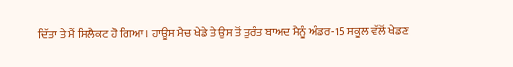ਦਿੱਤਾ ਤੇ ਮੈਂ ਸਿਲੈਕਟ ਹੋ ਗਿਆ। ਹਾਊਸ ਮੈਚ ਖੇਡੇ ਤੇ ਉਸ ਤੋਂ ਤੁਰੰਤ ਬਾਅਦ ਮੈਨੂੰ ਅੰਡਰ-15 ਸਕੂਲ ਵੱਲੋਂ ਖੇਡਣ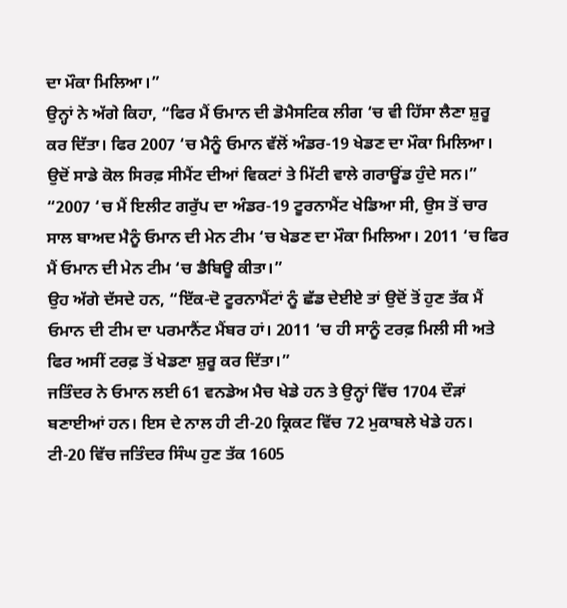ਦਾ ਮੌਕਾ ਮਿਲਿਆ।”
ਉਨ੍ਹਾਂ ਨੇ ਅੱਗੇ ਕਿਹਾ, “ਫਿਰ ਮੈਂ ਓਮਾਨ ਦੀ ਡੋਮੈਸਟਿਕ ਲੀਗ ‘ਚ ਵੀ ਹਿੱਸਾ ਲੈਣਾ ਸ਼ੁਰੂ ਕਰ ਦਿੱਤਾ। ਫਿਰ 2007 ‘ਚ ਮੈਨੂੰ ਓਮਾਨ ਵੱਲੋਂ ਅੰਡਰ-19 ਖੇਡਣ ਦਾ ਮੌਕਾ ਮਿਲਿਆ। ਉਦੋਂ ਸਾਡੇ ਕੋਲ ਸਿਰਫ਼ ਸੀਮੈਂਟ ਦੀਆਂ ਵਿਕਟਾਂ ਤੇ ਮਿੱਟੀ ਵਾਲੇ ਗਰਾਊਂਡ ਹੁੰਦੇ ਸਨ।”
“2007 ‘ਚ ਮੈਂ ਇਲੀਟ ਗਰੁੱਪ ਦਾ ਅੰਡਰ-19 ਟੂਰਨਾਮੈਂਟ ਖੇਡਿਆ ਸੀ, ਉਸ ਤੋਂ ਚਾਰ ਸਾਲ ਬਾਅਦ ਮੈਨੂੰ ਓਮਾਨ ਦੀ ਮੇਨ ਟੀਮ ‘ਚ ਖੇਡਣ ਦਾ ਮੌਕਾ ਮਿਲਿਆ। 2011 ‘ਚ ਫਿਰ ਮੈਂ ਓਮਾਨ ਦੀ ਮੇਨ ਟੀਮ ‘ਚ ਡੈਬਿਊ ਕੀਤਾ।”
ਉਹ ਅੱਗੇ ਦੱਸਦੇ ਹਨ, “ਇੱਕ-ਦੋ ਟੂਰਨਾਮੈਂਟਾਂ ਨੂੰ ਛੱਡ ਦੇਈਏ ਤਾਂ ਉਦੋਂ ਤੋਂ ਹੁਣ ਤੱਕ ਮੈਂ ਓਮਾਨ ਦੀ ਟੀਮ ਦਾ ਪਰਮਾਨੈਂਟ ਮੈਂਬਰ ਹਾਂ। 2011 ‘ਚ ਹੀ ਸਾਨੂੰ ਟਰਫ਼ ਮਿਲੀ ਸੀ ਅਤੇ ਫਿਰ ਅਸੀਂ ਟਰਫ਼ ਤੋਂ ਖੇਡਣਾ ਸ਼ੁਰੂ ਕਰ ਦਿੱਤਾ।”
ਜਤਿੰਦਰ ਨੇ ਓਮਾਨ ਲਈ 61 ਵਨਡੇਅ ਮੈਚ ਖੇਡੇ ਹਨ ਤੇ ਉਨ੍ਹਾਂ ਵਿੱਚ 1704 ਦੌੜਾਂ ਬਣਾਈਆਂ ਹਨ। ਇਸ ਦੇ ਨਾਲ ਹੀ ਟੀ-20 ਕ੍ਰਿਕਟ ਵਿੱਚ 72 ਮੁਕਾਬਲੇ ਖੇਡੇ ਹਨ। ਟੀ-20 ਵਿੱਚ ਜਤਿੰਦਰ ਸਿੰਘ ਹੁਣ ਤੱਕ 1605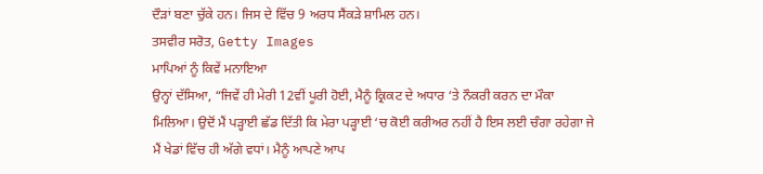ਦੌੜਾਂ ਬਣਾ ਚੁੱਕੇ ਹਨ। ਜਿਸ ਦੇ ਵਿੱਚ 9 ਅਰਧ ਸੈਂਕੜੇ ਸ਼ਾਮਿਲ ਹਨ।
ਤਸਵੀਰ ਸਰੋਤ, Getty Images
ਮਾਪਿਆਂ ਨੂੰ ਕਿਵੇਂ ਮਨਾਇਆ
ਉਨ੍ਹਾਂ ਦੱਸਿਆ, “ਜਿਵੇਂ ਹੀ ਮੇਰੀ 12ਵੀਂ ਪੂਰੀ ਹੋਈ, ਮੈਨੂੰ ਕ੍ਰਿਕਟ ਦੇ ਅਧਾਰ ‘ਤੇ ਨੌਕਰੀ ਕਰਨ ਦਾ ਮੌਕਾ ਮਿਲਿਆ। ਉਦੋਂ ਮੈਂ ਪੜ੍ਹਾਈ ਛੱਡ ਦਿੱਤੀ ਕਿ ਮੇਰਾ ਪੜ੍ਹਾਈ ‘ਚ ਕੋਈ ਕਰੀਅਰ ਨਹੀਂ ਹੈ ਇਸ ਲਈ ਚੰਗਾ ਰਹੇਗਾ ਜੇ ਮੈਂ ਖੇਡਾਂ ਵਿੱਚ ਹੀ ਅੱਗੇ ਵਧਾਂ। ਮੈਨੂੰ ਆਪਣੇ ਆਪ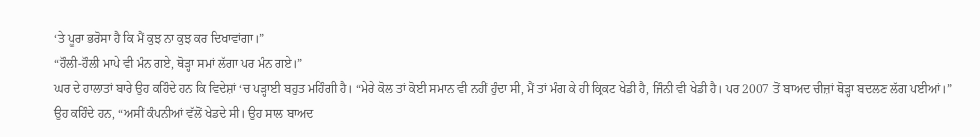‘ਤੇ ਪੂਰਾ ਭਰੋਸਾ ਹੈ ਕਿ ਮੈਂ ਕੁਝ ਨਾ ਕੁਝ ਕਰ ਦਿਖਾਵਾਂਗਾ।”
“ਹੌਲੀ-ਹੌਲੀ ਮਾਪੇ ਵੀ ਮੰਨ ਗਏ, ਥੋੜ੍ਹਾ ਸਮਾਂ ਲੱਗਾ ਪਰ ਮੰਨ ਗਏ।”
ਘਰ ਦੇ ਹਾਲਾਤਾਂ ਬਾਰੇ ਉਹ ਕਹਿੰਦੇ ਹਨ ਕਿ ਵਿਦੇਸ਼ਾਂ ‘ਚ ਪੜ੍ਹਾਈ ਬਹੁਤ ਮਹਿੰਗੀ ਹੈ। “ਮੇਰੇ ਕੋਲ ਤਾਂ ਕੋਈ ਸਮਾਨ ਵੀ ਨਹੀਂ ਹੁੰਦਾ ਸੀ, ਮੈਂ ਤਾਂ ਮੰਗ ਕੇ ਹੀ ਕ੍ਰਿਕਟ ਖੇਡੀ ਹੈ, ਜਿੰਨੀ ਵੀ ਖੇਡੀ ਹੈ। ਪਰ 2007 ਤੋਂ ਬਾਅਦ ਚੀਜ਼ਾਂ ਥੋੜ੍ਹਾ ਬਦਲਣ ਲੱਗ ਪਈਆਂ।”
ਉਹ ਕਹਿੰਦੇ ਹਨ, “ਅਸੀਂ ਕੰਪਨੀਆਂ ਵੱਲੋਂ ਖੇਡਦੇ ਸੀ। ਉਹ ਸਾਲ ਬਾਅਦ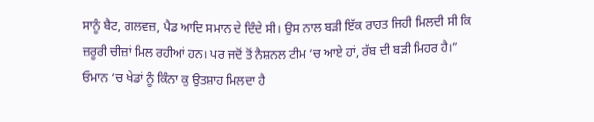ਸਾਨੂੰ ਬੈਟ, ਗਲਵਜ਼, ਪੈਡ ਆਦਿ ਸਮਾਨ ਦੇ ਦਿੰਦੇ ਸੀ। ਉਸ ਨਾਲ ਬੜੀ ਇੱਕ ਰਾਹਤ ਜਿਹੀ ਮਿਲਦੀ ਸੀ ਕਿ ਜ਼ਰੂਰੀ ਚੀਜ਼ਾਂ ਮਿਲ ਰਹੀਆਂ ਹਨ। ਪਰ ਜਦੋਂ ਤੋਂ ਨੈਸ਼ਨਲ ਟੀਮ ‘ਚ ਆਏ ਹਾਂ, ਰੱਬ ਦੀ ਬੜੀ ਮਿਹਰ ਹੈ।”
ਓਮਾਨ ‘ਚ ਖੇਡਾਂ ਨੂੰ ਕਿੰਨਾ ਕੁ ਉਤਸ਼ਾਹ ਮਿਲਦਾ ਹੈ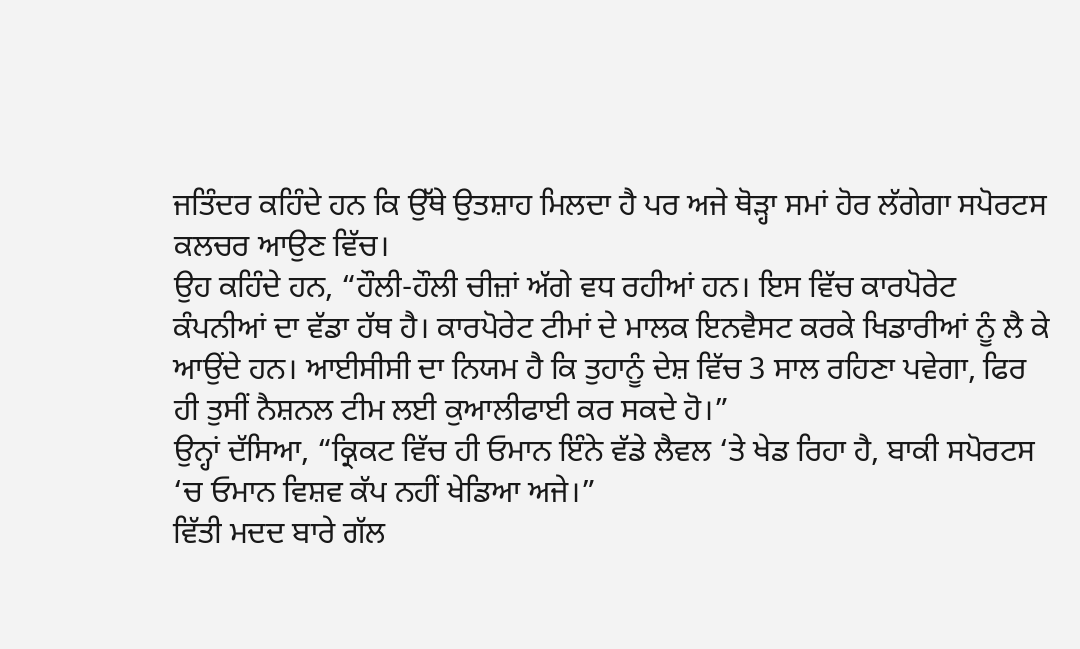ਜਤਿੰਦਰ ਕਹਿੰਦੇ ਹਨ ਕਿ ਉੱਥੇ ਉਤਸ਼ਾਹ ਮਿਲਦਾ ਹੈ ਪਰ ਅਜੇ ਥੋੜ੍ਹਾ ਸਮਾਂ ਹੋਰ ਲੱਗੇਗਾ ਸਪੋਰਟਸ ਕਲਚਰ ਆਉਣ ਵਿੱਚ।
ਉਹ ਕਹਿੰਦੇ ਹਨ, “ਹੌਲੀ-ਹੌਲੀ ਚੀਜ਼ਾਂ ਅੱਗੇ ਵਧ ਰਹੀਆਂ ਹਨ। ਇਸ ਵਿੱਚ ਕਾਰਪੋਰੇਟ ਕੰਪਨੀਆਂ ਦਾ ਵੱਡਾ ਹੱਥ ਹੈ। ਕਾਰਪੋਰੇਟ ਟੀਮਾਂ ਦੇ ਮਾਲਕ ਇਨਵੈਸਟ ਕਰਕੇ ਖਿਡਾਰੀਆਂ ਨੂੰ ਲੈ ਕੇ ਆਉਂਦੇ ਹਨ। ਆਈਸੀਸੀ ਦਾ ਨਿਯਮ ਹੈ ਕਿ ਤੁਹਾਨੂੰ ਦੇਸ਼ ਵਿੱਚ 3 ਸਾਲ ਰਹਿਣਾ ਪਵੇਗਾ, ਫਿਰ ਹੀ ਤੁਸੀਂ ਨੈਸ਼ਨਲ ਟੀਮ ਲਈ ਕੁਆਲੀਫਾਈ ਕਰ ਸਕਦੇ ਹੋ।”
ਉਨ੍ਹਾਂ ਦੱਸਿਆ, “ਕ੍ਰਿਕਟ ਵਿੱਚ ਹੀ ਓਮਾਨ ਇੰਨੇ ਵੱਡੇ ਲੈਵਲ ‘ਤੇ ਖੇਡ ਰਿਹਾ ਹੈ, ਬਾਕੀ ਸਪੋਰਟਸ ‘ਚ ਓਮਾਨ ਵਿਸ਼ਵ ਕੱਪ ਨਹੀਂ ਖੇਡਿਆ ਅਜੇ।”
ਵਿੱਤੀ ਮਦਦ ਬਾਰੇ ਗੱਲ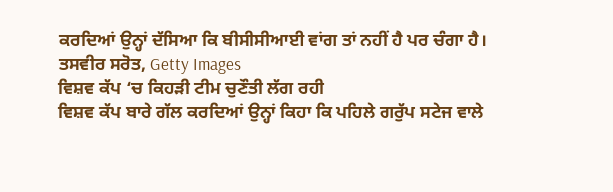ਕਰਦਿਆਂ ਉਨ੍ਹਾਂ ਦੱਸਿਆ ਕਿ ਬੀਸੀਸੀਆਈ ਵਾਂਗ ਤਾਂ ਨਹੀਂ ਹੈ ਪਰ ਚੰਗਾ ਹੈ।
ਤਸਵੀਰ ਸਰੋਤ, Getty Images
ਵਿਸ਼ਵ ਕੱਪ ‘ਚ ਕਿਹੜੀ ਟੀਮ ਚੁਣੌਤੀ ਲੱਗ ਰਹੀ
ਵਿਸ਼ਵ ਕੱਪ ਬਾਰੇ ਗੱਲ ਕਰਦਿਆਂ ਉਨ੍ਹਾਂ ਕਿਹਾ ਕਿ ਪਹਿਲੇ ਗਰੁੱਪ ਸਟੇਜ ਵਾਲੇ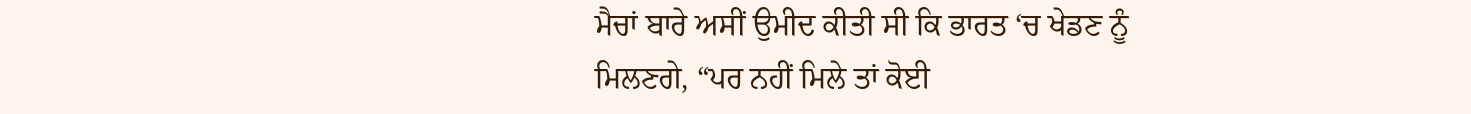ਮੈਚਾਂ ਬਾਰੇ ਅਸੀਂ ਉਮੀਦ ਕੀਤੀ ਸੀ ਕਿ ਭਾਰਤ ‘ਚ ਖੇਡਣ ਨੂੰ ਮਿਲਣਗੇ, “ਪਰ ਨਹੀਂ ਮਿਲੇ ਤਾਂ ਕੋਈ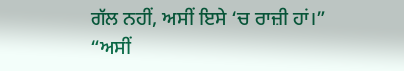ਗੱਲ ਨਹੀਂ, ਅਸੀਂ ਇਸੇ ‘ਚ ਰਾਜ਼ੀ ਹਾਂ।”
“ਅਸੀਂ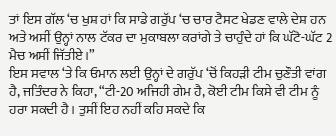ਤਾਂ ਇਸ ਗੱਲ ‘ਚ ਖੁਸ਼ ਹਾਂ ਕਿ ਸਾਡੇ ਗਰੁੱਪ ‘ਚ ਚਾਰ ਟੈਸਟ ਖੇਡਣ ਵਾਲੇ ਦੇਸ਼ ਹਨ ਅਤੇ ਅਸੀਂ ਉਨ੍ਹਾਂ ਨਾਲ ਟੱਕਰ ਦਾ ਮੁਕਾਬਲਾ ਕਰਾਂਗੇ ਤੇ ਚਾਹੁੰਦੇ ਹਾਂ ਕਿ ਘੱਟੋ-ਘੱਟ 2 ਮੈਚ ਅਸੀਂ ਜਿੱਤੀਏ।”
ਇਸ ਸਵਾਲ ‘ਤੇ ਕਿ ਓਮਾਨ ਲਈ ਉਨ੍ਹਾਂ ਦੇ ਗਰੁੱਪ ‘ਚੋਂ ਕਿਹੜੀ ਟੀਮ ਚੁਣੌਤੀ ਵਾਂਗ ਹੈ, ਜਤਿੰਦਰ ਨੇ ਕਿਹਾ, “ਟੀ-20 ਅਜਿਹੀ ਗੇਮ ਹੈ, ਕੋਈ ਟੀਮ ਕਿਸੇ ਵੀ ਟੀਮ ਨੂੰ ਹਰਾ ਸਕਦੀ ਹੈ। ਤੁਸੀਂ ਇਹ ਨਹੀਂ ਕਹਿ ਸਕਦੇ ਕਿ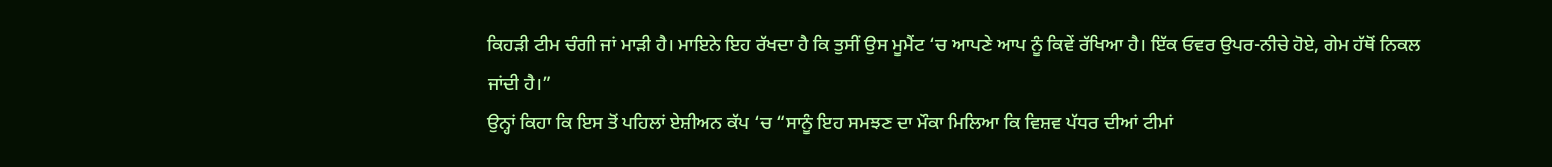ਕਿਹੜੀ ਟੀਮ ਚੰਗੀ ਜਾਂ ਮਾੜੀ ਹੈ। ਮਾਇਨੇ ਇਹ ਰੱਖਦਾ ਹੈ ਕਿ ਤੁਸੀਂ ਉਸ ਮੂਮੈਂਟ ‘ਚ ਆਪਣੇ ਆਪ ਨੂੰ ਕਿਵੇਂ ਰੱਖਿਆ ਹੈ। ਇੱਕ ਓਵਰ ਉਪਰ-ਨੀਚੇ ਹੋਏ, ਗੇਮ ਹੱਥੋਂ ਨਿਕਲ ਜਾਂਦੀ ਹੈ।”
ਉਨ੍ਹਾਂ ਕਿਹਾ ਕਿ ਇਸ ਤੋਂ ਪਹਿਲਾਂ ਏਸ਼ੀਅਨ ਕੱਪ ‘ਚ “ਸਾਨੂੰ ਇਹ ਸਮਝਣ ਦਾ ਮੌਕਾ ਮਿਲਿਆ ਕਿ ਵਿਸ਼ਵ ਪੱਧਰ ਦੀਆਂ ਟੀਮਾਂ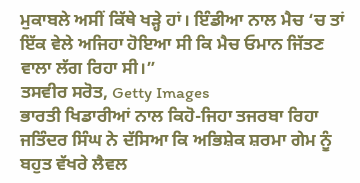ਮੁਕਾਬਲੇ ਅਸੀਂ ਕਿੱਥੇ ਖੜ੍ਹੇ ਹਾਂ। ਇੰਡੀਆ ਨਾਲ ਮੈਚ ‘ਚ ਤਾਂ ਇੱਕ ਵੇਲੇ ਅਜਿਹਾ ਹੋਇਆ ਸੀ ਕਿ ਮੈਚ ਓਮਾਨ ਜਿੱਤਣ ਵਾਲਾ ਲੱਗ ਰਿਹਾ ਸੀ।”
ਤਸਵੀਰ ਸਰੋਤ, Getty Images
ਭਾਰਤੀ ਖਿਡਾਰੀਆਂ ਨਾਲ ਕਿਹੋ-ਜਿਹਾ ਤਜਰਬਾ ਰਿਹਾ
ਜਤਿੰਦਰ ਸਿੰਘ ਨੇ ਦੱਸਿਆ ਕਿ ਅਭਿਸ਼ੇਕ ਸ਼ਰਮਾ ਗੇਮ ਨੂੰ ਬਹੁਤ ਵੱਖਰੇ ਲੈਵਲ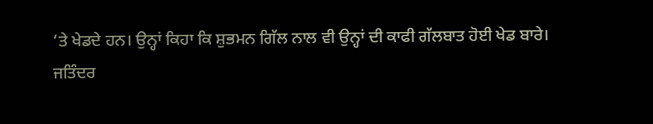‘ਤੇ ਖੇਡਦੇ ਹਨ। ਉਨ੍ਹਾਂ ਕਿਹਾ ਕਿ ਸ਼ੁਭਮਨ ਗਿੱਲ ਨਾਲ ਵੀ ਉਨ੍ਹਾਂ ਦੀ ਕਾਫੀ ਗੱਲਬਾਤ ਹੋਈ ਖੇਡ ਬਾਰੇ।
ਜਤਿੰਦਰ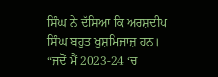ਸਿੰਘ ਨੇ ਦੱਸਿਆ ਕਿ ਅਰਸ਼ਦੀਪ ਸਿੰਘ ਬਹੁਤ ਖੁਸ਼ਮਿਜਾਜ਼ ਹਨ। “ਜਦੋਂ ਮੈਂ 2023-24 ‘ਚ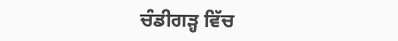ਚੰਡੀਗੜ੍ਹ ਵਿੱਚ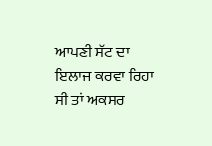ਆਪਣੀ ਸੱਟ ਦਾ ਇਲਾਜ ਕਰਵਾ ਰਿਹਾ ਸੀ ਤਾਂ ਅਕਸਰ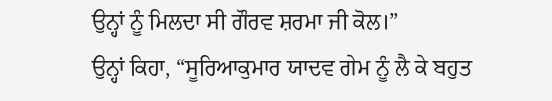ਉਨ੍ਹਾਂ ਨੂੰ ਮਿਲਦਾ ਸੀ ਗੌਰਵ ਸ਼ਰਮਾ ਜੀ ਕੋਲ।”
ਉਨ੍ਹਾਂ ਕਿਹਾ, “ਸੂਰਿਆਕੁਮਾਰ ਯਾਦਵ ਗੇਮ ਨੂੰ ਲੈ ਕੇ ਬਹੁਤ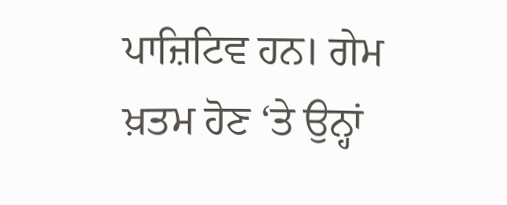ਪਾਜ਼ਿਟਿਵ ਹਨ। ਗੇਮ ਖ਼ਤਮ ਹੋਣ ‘ਤੇ ਉਨ੍ਹਾਂ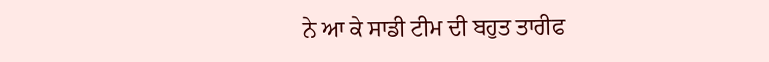ਨੇ ਆ ਕੇ ਸਾਡੀ ਟੀਮ ਦੀ ਬਹੁਤ ਤਾਰੀਫ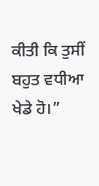ਕੀਤੀ ਕਿ ਤੁਸੀਂ ਬਹੁਤ ਵਧੀਆ ਖੇਡੇ ਹੋ।”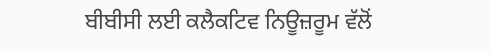ਬੀਬੀਸੀ ਲਈ ਕਲੈਕਟਿਵ ਨਿਊਜ਼ਰੂਮ ਵੱਲੋਂ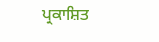ਪ੍ਰਕਾਸ਼ਿਤ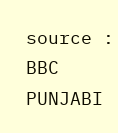source : BBC PUNJABI